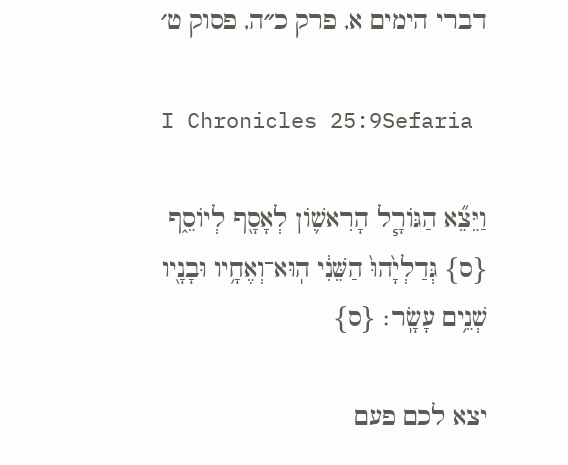דברי הימים א, פרק כ״ה, פסוק ט׳

I Chronicles 25:9Sefaria

וַיֵּצֵ֞א הַגּוֹרָ֧ל הָרִאשׁ֛וֹן לְאָסָ֖ף לְיוֹסֵ֑ף {ס} גְּדַלְיָ֙הוּ֙ הַשֵּׁנִ֔י הֽוּא־וְאֶחָ֥יו וּבָנָ֖יו שְׁנֵ֥ים עָשָֽׂר׃ {ס}

יצא לכם פעם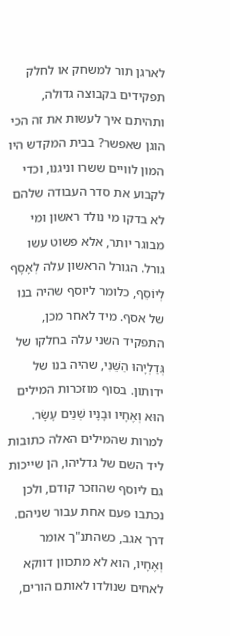לארגן תור למשחק או לחלק תפקידים בקבוצה גדולה, ותהיתם איך לעשות את זה הכי הוגן שאפשר? בבית המקדש היו המון לוויים ששרו וניגנו, וכדי לקבוע את סדר העבודה שלהם לא בדקו מי נולד ראשון ומי מבוגר יותר, אלא פשוט עשו גורל. הגורל הראשון עלה לְאָסָף לְיוֹסֵף, כלומר ליוסף שהיה בנו של אסף. מיד לאחר מכן, התפקיד השני עלה בחלקו של גְּדַלְיָהוּ הַשֵּׁנִי, שהיה בנו של ידותון. בסוף מוזכרות המילים הוּא וְאֶחָיו וּבָנָיו שְׁנֵים עָשָׂר. למרות שהמילים האלה כתובות ליד השם של גדליהו, הן שייכות גם ליוסף שהוזכר קודם, ולכן נכתבו פעם אחת עבור שניהם. דרך אגב, כשהתנ"ך אומר וְאֶחָיו, הוא לא מתכוון דווקא לאחים שנולדו לאותם הורים,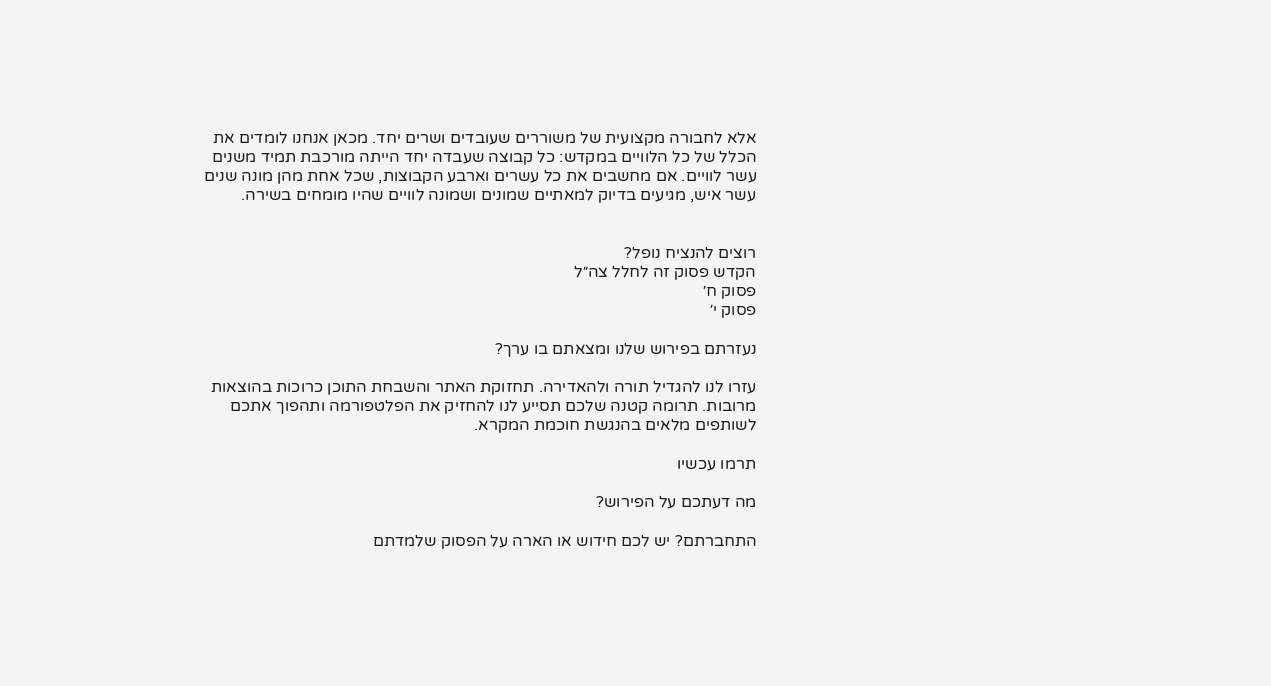אלא לחבורה מקצועית של משוררים שעובדים ושרים יחד. מכאן אנחנו לומדים את הכלל של כל הלוויים במקדש: כל קבוצה שעבדה יחד הייתה מורכבת תמיד משנים עשר לוויים. אם מחשבים את כל עשרים וארבע הקבוצות, שכל אחת מהן מונה שנים עשר איש, מגיעים בדיוק למאתיים שמונים ושמונה לוויים שהיו מומחים בשירה.


רוצים להנציח נופל?
הקדש פסוק זה לחלל צה״ל
פסוק ח׳
פסוק י׳

נעזרתם בפירוש שלנו ומצאתם בו ערך?

עזרו לנו להגדיל תורה ולהאדירה. תחזוקת האתר והשבחת התוכן כרוכות בהוצאות מרובות. תרומה קטנה שלכם תסייע לנו להחזיק את הפלטפורמה ותהפוך אתכם לשותפים מלאים בהנגשת חוכמת המקרא.

תרמו עכשיו

מה דעתכם על הפירוש?

התחברתם? יש לכם חידוש או הארה על הפסוק שלמדתם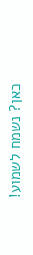כאן? נשמח לשמוע!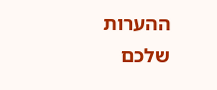ההערות שלכם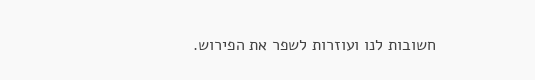חשובות לנו ועוזרות לשפר את הפירוש.